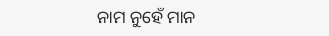ନାମ ନୁହେଁ ମାନ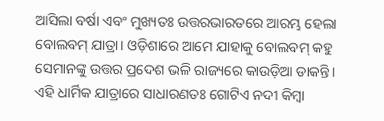ଆସିଲା ବର୍ଷା ଏବଂ ମୁଖ୍ୟତଃ ଉତ୍ତରଭାରତରେ ଆରମ୍ଭ ହେଲା ବୋଲବମ୍‌ ଯାତ୍ରା। ଓଡ଼ିଶାରେ ଆମେ ଯାହାକୁ ବୋଲବମ୍‌ କହୁ ସେମାନଙ୍କୁ ଉତ୍ତର ପ୍ରଦେଶ ଭଳି ରାଜ୍ୟରେ କାଉଡ଼ିଆ ଡାକନ୍ତି। ଏହି ଧାର୍ମିକ ଯାତ୍ରାରେ ସାଧାରଣତଃ ଗୋଟିଏ ନଦୀ କିମ୍ବା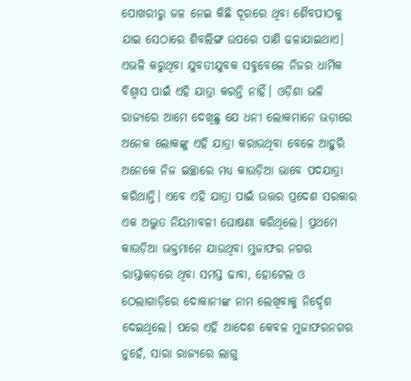ପୋଖରୀରୁ ଜଳ ନେଇ କିଛି ଦୂରରେ ଥିବା ଶୈବପୀଠକୁ ଯାଇ ସେଠାରେ ଶିବଲିଙ୍ଗ ଉପରେ ପାଣି ଢଳାଯାଇଥାଏ। ଏଭଳି କରୁଥିବା ଯୁବତୀଯୁବକ ସବୁବେଳେ ନିଜର ଧାର୍ମିକ ବିଶ୍ୱାସ ପାଇଁ ଏହି ଯାତ୍ରା କରନ୍ତି ନାହିଁ। ଓଡ଼ିଶା ଭଳି ରାଜ୍ୟରେ ଆମେ ଦେଖିଛୁ ଯେ ଧନୀ ଲୋକମାନେ ଭଡ଼ାରେ ଅନେକ ଲୋକଙ୍କୁ ଏହି ଯାତ୍ରା କରାଉଥିବା ବେଳେ ଆହୁରି ଅନେକେ ନିଜ ଇଚ୍ଛାରେ ମଧ୍ୟ କାଉଡ଼ିଆ ଭାବେ ପଦଯାତ୍ରା କରିଥାନ୍ତି। ଏବେ ଏହି ଯାତ୍ରା ପାଇଁ ଉତ୍ତର ପ୍ରଦେଶ ସରକାର ଏକ ଅଦ୍ଭୁତ ନିୟମାବଳୀ ଘୋଷଣା କରିଥିଲେ। ପ୍ରଥମେ କାଉଡ଼ିଆ ଭକ୍ତମାନେ ଯାଉଥିବା ମୁଜାଫର ନଗର ରାସ୍ତାକଡ଼ରେ ଥିବା ସମସ୍ତ ଢାବା, ହୋଟେଲ ଓ ଠେଲାଗାଡ଼ିରେ ଦୋକାନୀଙ୍କ ନାମ ଲେଖିବାକୁ ନିର୍ଦ୍ଦେଶ ଦେଇଥିଲେ। ପରେ ଏହି ଆଦେଶ କେବଳ ମୁଜାଫରନଗର ନୁହେଁ, ସାରା ରାଜ୍ୟରେ ଲାଗୁ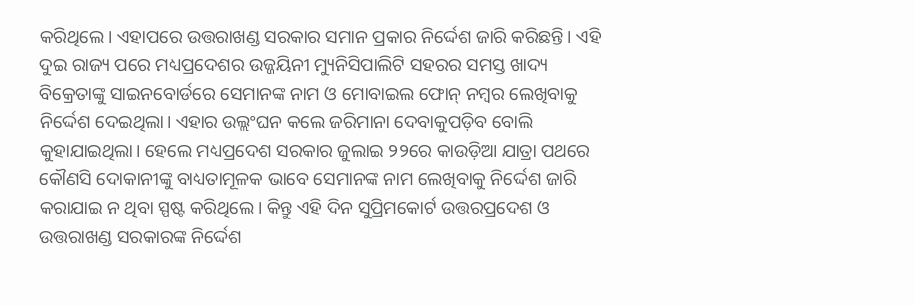କରିଥିଲେ। ଏହାପରେ ଉତ୍ତରାଖଣ୍ଡ ସରକାର ସମାନ ପ୍ରକାର ନିର୍ଦ୍ଦେଶ ଜାରି କରିଛନ୍ତି। ଏହି ଦୁଇ ରାଜ୍ୟ ପରେ ମଧ୍ୟପ୍ରଦେଶର ଉଜ୍ଜୟିନୀ ମ୍ୟୁନିସିପାଲିଟି ସହରର ସମସ୍ତ ଖାଦ୍ୟ ବିକ୍ରେତାଙ୍କୁ ସାଇନବୋର୍ଡରେ ସେମାନଙ୍କ ନାମ ଓ ମୋବାଇଲ ଫୋନ୍‌ ନମ୍ବର ଲେଖିବାକୁ ନିର୍ଦ୍ଦେଶ ଦେଇଥିଲା। ଏହାର ଉଲ୍ଲଂଘନ କଲେ ଜରିମାନା ଦେବାକୁପଡ଼ିବ ବୋଲି କୁହାଯାଇଥିଲା। ହେଲେ ମଧ୍ୟପ୍ରଦେଶ ସରକାର ଜୁଲାଇ ୨୨ରେ କାଉଡ଼ିଆ ଯାତ୍ରା ପଥରେ କୌଣସି ଦୋକାନୀଙ୍କୁ ବାଧ୍ୟତାମୂଳକ ଭାବେ ସେମାନଙ୍କ ନାମ ଲେଖିବାକୁ ନିର୍ଦ୍ଦେଶ ଜାରି କରାଯାଇ ନ ଥିବା ସ୍ପଷ୍ଟ କରିଥିଲେ। କିନ୍ତୁ ଏହି ଦିନ ସୁପ୍ରିମକୋର୍ଟ ଉତ୍ତରପ୍ରଦେଶ ଓ ଉତ୍ତରାଖଣ୍ଡ ସରକାରଙ୍କ ନିର୍ଦ୍ଦେଶ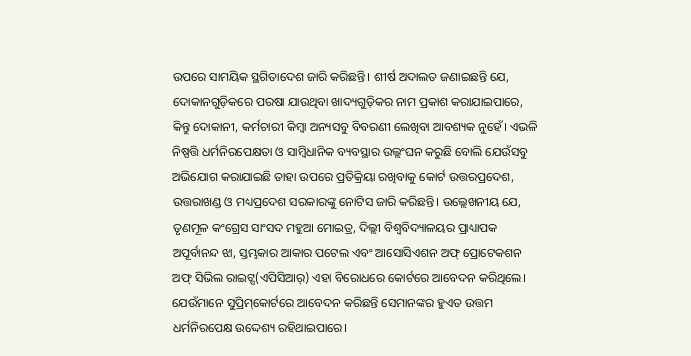ଉପରେ ସାମୟିକ ସ୍ଥଗିତାଦେଶ ଜାରି କରିଛନ୍ତି। ଶୀର୍ଷ ଅଦାଲତ ଜଣାଇଛନ୍ତି ଯେ, ଦୋକାନଗୁଡ଼ିକରେ ପରଷା ଯାଉଥିବା ଖାଦ୍ୟଗୁଡ଼ିକର ନାମ ପ୍ରକାଶ କରାଯାଇପାରେ, କିନ୍ତୁ ଦୋକାନୀ, କର୍ମଚାରୀ କିମ୍ବା ଅନ୍ୟସବୁ ବିବରଣୀ ଲେଖିବା ଆବଶ୍ୟକ ନୁହେଁ। ଏଭଳି ନିଷ୍ପତ୍ତି ଧର୍ମନିରପେକ୍ଷତା ଓ ସାମ୍ବିଧାନିକ ବ୍ୟବସ୍ଥାର ଉଲ୍ଲଂଘନ କରୁଛି ବୋଲି ଯେଉଁସବୁ ଅଭିଯୋଗ କରାଯାଇଛି ତାହା ଉପରେ ପ୍ରତିକ୍ରିୟା ରଖିବାକୁ କୋର୍ଟ ଉତ୍ତରପ୍ରଦେଶ, ଉତ୍ତରାଖଣ୍ଡ ଓ ମଧ୍ୟପ୍ରଦେଶ ସରକାରଙ୍କୁ ନୋଟିସ ଜାରି କରିଛନ୍ତି। ଉଲ୍ଲେଖନୀୟ ଯେ, ତୃଣମୂଳ କଂଗ୍ରେସ ସାଂସଦ ମହୁଆ ମୋଇତ୍ର, ଦିଲ୍ଲୀ ବିଶ୍ୱବିଦ୍ୟାଳୟର ପ୍ରାଧ୍ୟାପକ ଅପୂର୍ବାନନ୍ଦ ଝା, ସ୍ତମ୍ଭକାର ଆକାର ପଟେଲ ଏବଂ ଆସୋସିଏଶନ ଅଫ୍‌ ପ୍ରୋଟେକଶନ ଅଫ୍‌ ସିଭିଲ ରାଇଟ୍ସ(ଏପିସିଆର୍‌) ଏହା ବିରୋଧରେ କୋର୍ଟରେ ଆବେଦନ କରିଥିଲେ।
ଯେଉଁମାନେ ସୁପ୍ରିମ୍‌କୋର୍ଟରେ ଆବେଦନ କରିଛନ୍ତି ସେମାନଙ୍କର ହୁଏତ ଉତ୍ତମ ଧର୍ମନିରପେକ୍ଷ ଉଦ୍ଦେଶ୍ୟ ରହିଥାଇପାରେ।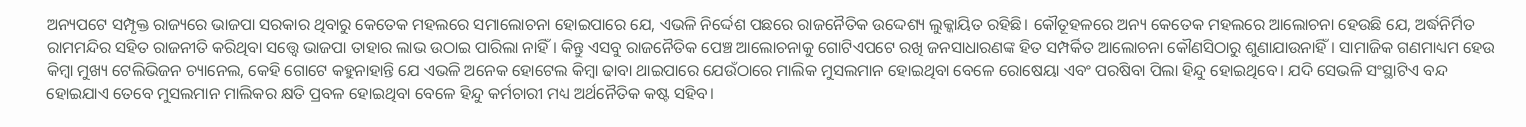ଅନ୍ୟପଟେ ସମ୍ପୃକ୍ତ ରାଜ୍ୟରେ ଭାଜପା ସରକାର ଥିବାରୁ କେତେକ ମହଲରେ ସମାଲୋଚନା ହୋଇପାରେ ଯେ, ଏଭଳି ନିର୍ଦ୍ଦେଶ ପଛରେ ରାଜନୈତିକ ଉଦ୍ଦେଶ୍ୟ ଲୁକ୍କାୟିତ ରହିଛି। କୌତୂହଳରେ ଅନ୍ୟ କେତେକ ମହଲରେ ଆଲୋଚନା ହେଉଛି ଯେ, ଅର୍ଦ୍ଧନିର୍ମିତ ରାମମନ୍ଦିର ସହିତ ରାଜନୀତି କରିଥିବା ସତ୍ତ୍ୱେ ଭାଜପା ତାହାର ଲାଭ ଉଠାଇ ପାରିଲା ନାହିଁ। କିନ୍ତୁ ଏସବୁ ରାଜନୈତିକ ପେଞ୍ଚ ଆଲୋଚନାକୁ ଗୋଟିଏପଟେ ରଖି ଜନସାଧାରଣଙ୍କ ହିତ ସମ୍ପର୍କିତ ଆଲୋଚନା କୌଣସିଠାରୁ ଶୁଣାଯାଉନାହିଁ। ସାମାଜିକ ଗଣମାଧ୍ୟମ ହେଉ କିମ୍ବା ମୁଖ୍ୟ ଟେଲିଭିଜନ ଚ୍ୟାନେଲ, କେହି ଗୋଟେ କହୁନାହାନ୍ତି ଯେ ଏଭଳି ଅନେକ ହୋଟେଲ କିମ୍ବା ଢାବା ଥାଇପାରେ ଯେଉଁଠାରେ ମାଲିକ ମୁସଲମାନ ହୋଇଥିବା ବେଳେ ରୋଷେୟା ଏବଂ ପରଷିବା ପିଲା ହିନ୍ଦୁ ହୋଇଥିବେ। ଯଦି ସେଭଳି ସଂସ୍ଥାଟିଏ ବନ୍ଦ ହୋଇଯାଏ ତେବେ ମୁସଲମାନ ମାଲିକର କ୍ଷତି ପ୍ରବଳ ହୋଇଥିବା ବେଳେ ହିନ୍ଦୁ କର୍ମଚାରୀ ମଧ୍ୟ ଅର୍ଥନୈତିକ କଷ୍ଟ ସହିବ।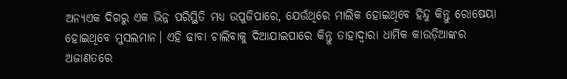ଅନ୍ୟଏକ ଦିଗରୁ ଏକ ଭିନ୍ନ ପରିସ୍ଥିତି ମଧ୍ୟ ଉପୁଜିପାରେ, ଯେଉଁଥିରେ ମାଲିକ ହୋଇଥିବେ ହିନ୍ଦୁ କିନ୍ତୁ ରୋଷେୟା ହୋଇଥିବେ ମୁସଲମାନ। ଏହି ଢାବା ଚାଲିବାକୁ ଦିଆଯାଇପାରେ କିନ୍ତୁ ତାହାଦ୍ୱାରା ଧାର୍ମିକ କାଉଡ଼ିଆଙ୍କର ଅଜାଣତରେ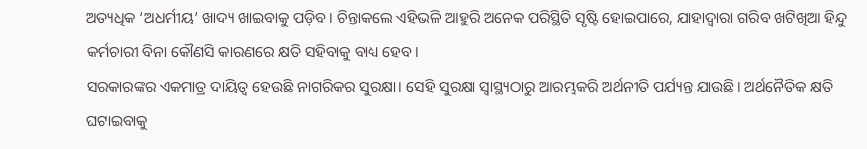ଅତ୍ୟଧିକ ‘ଅଧର୍ମୀୟ’ ଖାଦ୍ୟ ଖାଇବାକୁ ପଡ଼ିବ। ଚିନ୍ତାକଲେ ଏହିଭଳି ଆହୁରି ଅନେକ ପରିସ୍ଥିତି ସୃଷ୍ଟି ହୋଇପାରେ, ଯାହାଦ୍ୱାରା ଗରିବ ଖଟିଖିଆ ହିନ୍ଦୁ କର୍ମଚାରୀ ବିନା କୌଣସି କାରଣରେ କ୍ଷତି ସହିବାକୁ ବାଧ୍ୟ ହେବ।
ସରକାରଙ୍କର ଏକମାତ୍ର ଦାୟିତ୍ୱ ହେଉଛି ନାଗରିକର ସୁରକ୍ଷା। ସେହି ସୁରକ୍ଷା ସ୍ବାସ୍ଥ୍ୟଠାରୁ ଆରମ୍ଭକରି ଅର୍ଥନୀତି ପର୍ଯ୍ୟନ୍ତ ଯାଉଛି। ଅର୍ଥନୈତିକ କ୍ଷତି ଘଟାଇବାକୁ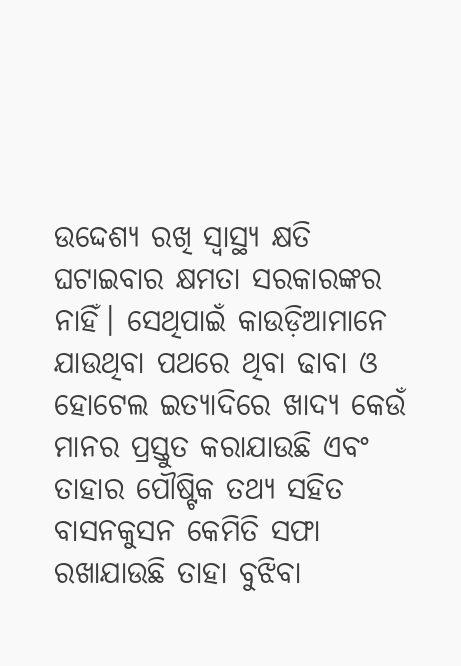ଉଦ୍ଦେଶ୍ୟ ରଖି ସ୍ବାସ୍ଥ୍ୟ କ୍ଷତି ଘଟାଇବାର କ୍ଷମତା ସରକାରଙ୍କର ନାହିଁ। ସେଥିପାଇଁ କାଉଡ଼ିଆମାନେ ଯାଉଥିବା ପଥରେ ଥିବା ଢାବା ଓ ହୋଟେଲ ଇତ୍ୟାଦିରେ ଖାଦ୍ୟ କେଉଁ ମାନର ପ୍ରସ୍ତୁତ କରାଯାଉଛି ଏବଂ ତାହାର ପୌଷ୍ଟିକ ତଥ୍ୟ ସହିତ ବାସନକୁସନ କେମିତି ସଫା ରଖାଯାଉଛି ତାହା ବୁଝିବା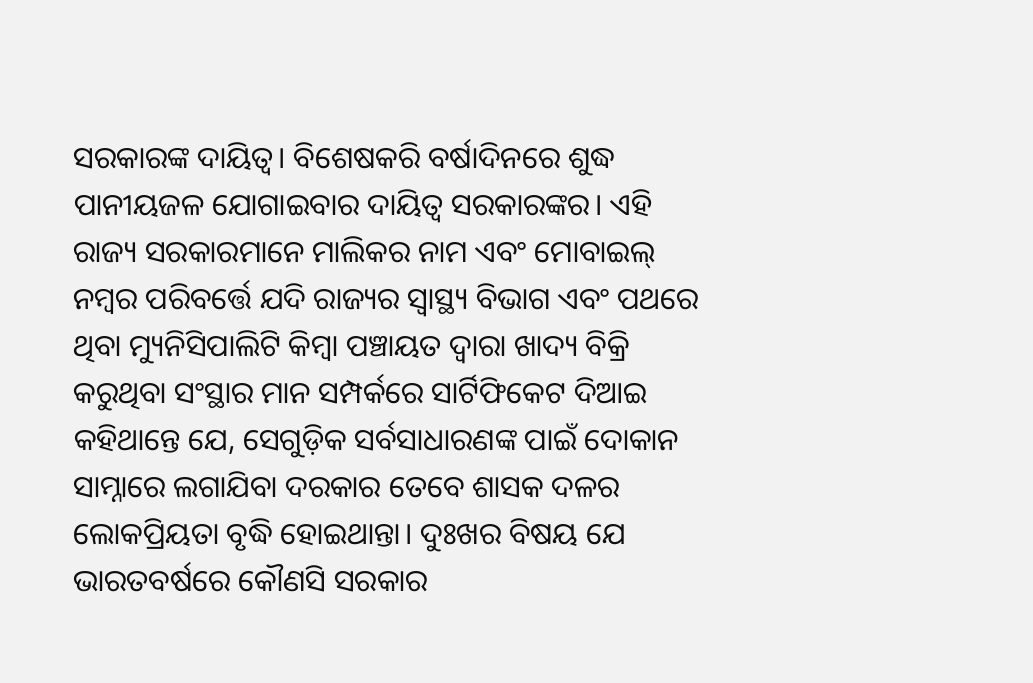ସରକାରଙ୍କ ଦାୟିତ୍ୱ। ବିଶେଷକରି ବର୍ଷାଦିନରେ ଶୁଦ୍ଧ ପାନୀୟଜଳ ଯୋଗାଇବାର ଦାୟିତ୍ୱ ସରକାରଙ୍କର। ଏହି ରାଜ୍ୟ ସରକାରମାନେ ମାଲିକର ନାମ ଏବଂ ମୋବାଇଲ୍‌ ନମ୍ବର ପରିବର୍ତ୍ତେ ଯଦି ରାଜ୍ୟର ସ୍ବାସ୍ଥ୍ୟ ବିଭାଗ ଏବଂ ପଥରେ ଥିବା ମ୍ୟୁନିସିପାଲିଟି କିମ୍ବା ପଞ୍ଚାୟତ ଦ୍ୱାରା ଖାଦ୍ୟ ବିକ୍ରି କରୁଥିବା ସଂସ୍ଥାର ମାନ ସମ୍ପର୍କରେ ସାର୍ଟିଫିକେଟ ଦିଆଇ କହିଥାନ୍ତେ ଯେ, ସେଗୁଡ଼ିକ ସର୍ବସାଧାରଣଙ୍କ ପାଇଁ ଦୋକାନ ସାମ୍ନାରେ ଲଗାଯିବା ଦରକାର ତେବେ ଶାସକ ଦଳର ଲୋକପ୍ରିୟତା ବୃଦ୍ଧି ହୋଇଥାନ୍ତା। ଦୁଃଖର ବିଷୟ ଯେ ଭାରତବର୍ଷରେ କୌଣସି ସରକାର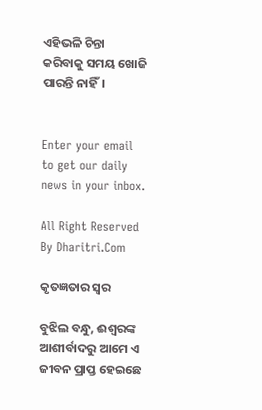ଏହିଭଳି ଚିନ୍ତା କରିବାକୁ ସମୟ ଖୋଜି ପାରନ୍ତି ନାହିଁ।


Enter your email to get our daily news in your inbox.

All Right Reserved By Dharitri.Com

କୃତଜ୍ଞତାର ସ୍ବର

ବୁଝିଲ ବନ୍ଧୁ, ଈଶ୍ବରଙ୍କ ଆଶୀର୍ବାଦରୁ ଆମେ ଏ ଜୀବନ ପ୍ରାପ୍ତ ହେଇଛେ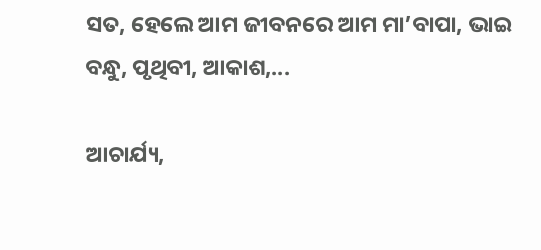ସତ, ହେଲେ ଆମ ଜୀବନରେ ଆମ ମା’ବାପା, ଭାଇ ବନ୍ଧୁ, ପୃଥିବୀ, ଆକାଶ,...

ଆଚାର୍ଯ୍ୟ,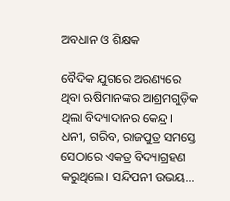ଅବଧାନ ଓ ଶିକ୍ଷକ

ବୈଦିକ ଯୁଗରେ ଅରଣ୍ୟରେ ଥିବା ଋଷିମାନଙ୍କର ଆଶ୍ରମଗୁଡ଼ିକ ଥିଲା ବିଦ୍ୟାଦାନର କେନ୍ଦ୍ର। ଧନୀ, ଗରିବ, ରାଜପୁତ୍ର ସମସ୍ତେ ସେଠାରେ ଏକତ୍ର ବିଦ୍ୟାଗ୍ରହଣ କରୁଥିଲେ। ସନ୍ଦିପନୀ ଉଭୟ...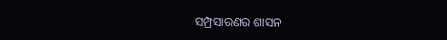ସମ୍ପ୍ରସାରଣର ଶାସନ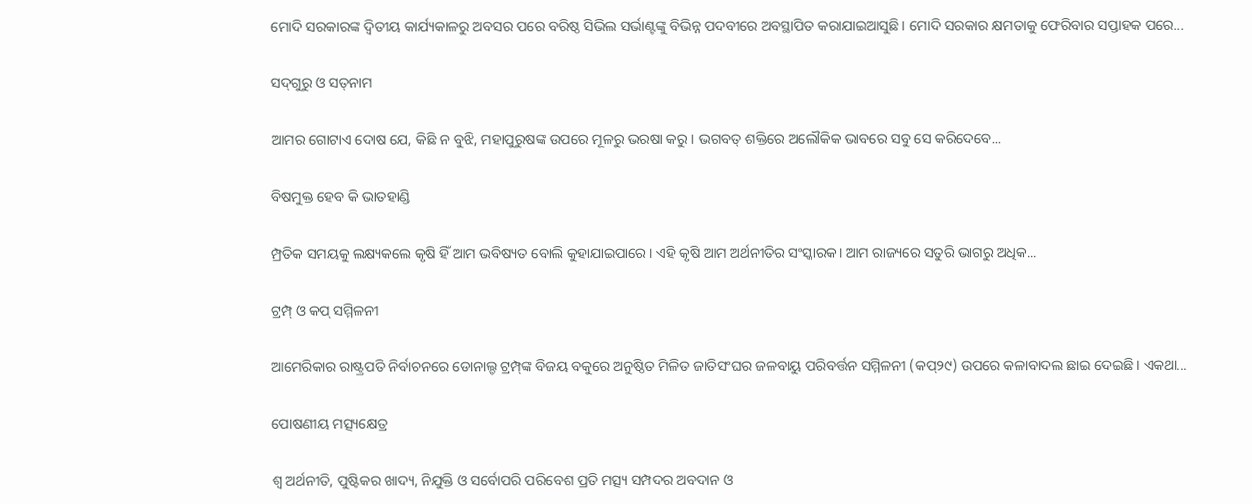ମୋଦି ସରକାରଙ୍କ ଦ୍ୱିତୀୟ କାର୍ଯ୍ୟକାଳରୁ ଅବସର ପରେ ବରିଷ୍ଠ ସିଭିଲ ସର୍ଭାଣ୍ଟଙ୍କୁ ବିଭିନ୍ନ ପଦବୀରେ ଅବସ୍ଥାପିତ କରାଯାଇଆସୁଛି। ମୋଦି ସରକାର କ୍ଷମତାକୁ ଫେରିବାର ସପ୍ତାହକ ପରେ...

ସଦ୍‌ଗୁରୁ ଓ ସତ୍‌ନାମ

ଆମର ଗୋଟାଏ ଦୋଷ ଯେ, କିଛି ନ ବୁଝି, ମହାପୁରୁଷଙ୍କ ଉପରେ ମୂଳରୁ ଭରଷା କରୁ। ଭଗବତ୍‌ ଶକ୍ତିରେ ଅଲୌକିକ ଭାବରେ ସବୁ ସେ କରିଦେବେ...

ବିଷମୁକ୍ତ ହେବ କି ଭାତହାଣ୍ଡି

ମ୍ପ୍ରତିକ ସମୟକୁ ଲକ୍ଷ୍ୟକଲେ କୃଷି ହିଁ ଆମ ଭବିଷ୍ୟତ ବୋଲି କୁହାଯାଇପାରେ। ଏହି କୃଷି ଆମ ଅର୍ଥନୀତିର ସଂସ୍କାରକ। ଆମ ରାଜ୍ୟରେ ସତୁରି ଭାଗରୁ ଅଧିକ...

ଟ୍ରମ୍ପ୍‌ ଓ କପ୍‌ ସମ୍ମିଳନୀ

ଆମେରିକାର ରାଷ୍ଟ୍ରପତି ନିର୍ବାଚନରେ ଡୋନାଲ୍ଡ ଟ୍ରମ୍ପ୍‌ଙ୍କ ବିଜୟ ବକୁରେ ଅନୁଷ୍ଠିତ ମିଳିତ ଜାତିସଂଘର ଜଳବାୟୁ ପରିବର୍ତ୍ତନ ସମ୍ମିଳନୀ (କପ୍‌୨୯) ଉପରେ କଳାବାଦଲ ଛାଇ ଦେଇଛି। ଏକଥା...

ପୋଷଣୀୟ ମତ୍ସ୍ୟକ୍ଷେତ୍ର

ଶ୍ୱ ଅର୍ଥନୀତି, ପୁଷ୍ଟିକର ଖାଦ୍ୟ, ନିଯୁକ୍ତି ଓ ସର୍ବୋପରି ପରିବେଶ ପ୍ରତି ମତ୍ସ୍ୟ ସମ୍ପଦର ଅବଦାନ ଓ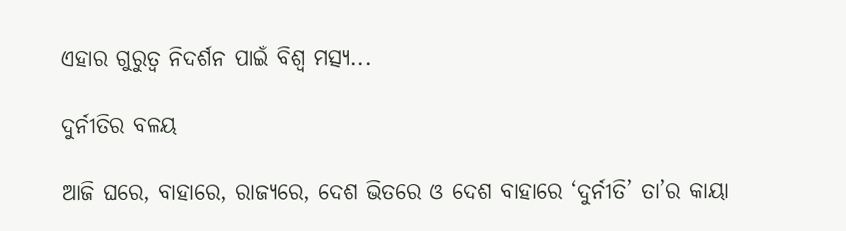ଏହାର ଗୁରୁତ୍ୱ ନିଦର୍ଶନ ପାଇଁ ବିଶ୍ୱ ମତ୍ସ୍ୟ...

ଦୁର୍ନୀତିର ବଳୟ

ଆଜି ଘରେ, ବାହାରେ, ରାଜ୍ୟରେ, ଦେଶ ଭିତରେ ଓ ଦେଶ ବାହାରେ ‘ଦୁର୍ନୀତି’ ତା’ର କାୟା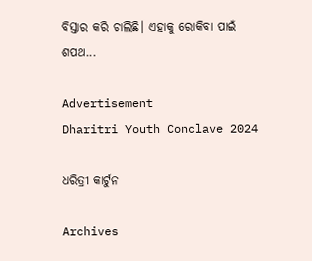ବିସ୍ତାର କରି ଚାଲିଛି। ଏହାକୁ ରୋକିବା ପାଇଁ ଶପଥ...

Advertisement
Dharitri Youth Conclave 2024

ଧରିତ୍ରୀ କାର୍ଟୁନ

Archives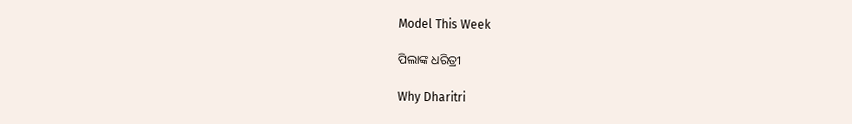Model This Week

ପିଲାଙ୍କ ଧରିତ୍ରୀ

Why Dharitri